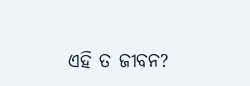ଏହି ତ ଜୀବନ?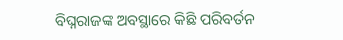ବିଘ୍ନରାଜଙ୍କ ଅବସ୍ଥାରେ କିଛି ପରିବର୍ତନ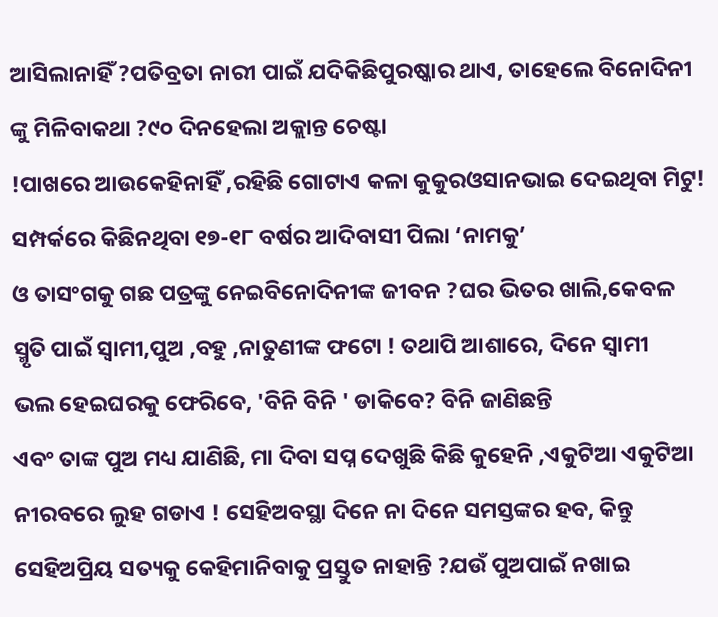ଆସିଲାନାହିଁ ?ପତିବ୍ରତା ନାରୀ ପାଇଁ ଯଦିକିଛିପୁରଷ୍କାର ଥାଏ, ତାହେଲେ ବିନୋଦିନୀ ଙ୍କୁ ମିଳିବାକଥା ?୯୦ ଦିନହେଲା ଅକ୍ଲାନ୍ତ ଚେଷ୍ଟା
!ପାଖରେ ଆଉକେହିନାହିଁ ,ରହିଛି ଗୋଟାଏ କଳା କୁକୁରଓସାନଭାଇ ଦେଇଥିବା ମିଟୁ! ସମ୍ପର୍କରେ କିଛିନଥିବା ୧୭-୧୮ ବର୍ଷର ଆଦିବାସୀ ପିଲା ‘ନାମକୁ’
ଓ ତାସଂଗକୁ ଗଛ ପତ୍ରଙ୍କୁ ନେଇବିନୋଦିନୀଙ୍କ ଜୀବନ ?ଘର ଭିତର ଖାଲି,କେବଳ ସ୍ମୃତି ପାଇଁ ସ୍ୱାମୀ,ପୁଅ ,ବହୁ ,ନାତୁଣୀଙ୍କ ଫଟୋ ! ତଥାପି ଆଶାରେ, ଦିନେ ସ୍ୱାମୀ
ଭଲ ହେଇଘରକୁ ଫେରିବେ, 'ବିନି ବିନି ' ଡାକିବେ? ବିନି ଜାଣିଛନ୍ତି
ଏବଂ ତାଙ୍କ ପୁଅ ମଧ୍ୟ ଯାଣିଛି, ମା ଦିବା ସପ୍ନ ଦେଖୁଛି କିଛି କୁହେନି ,ଏକୁଟିଆ ଏକୁଟିଆ ନୀରବରେ ଲୁହ ଗଡାଏ ! ସେହିଅବସ୍ଥା ଦିନେ ନା ଦିନେ ସମସ୍ତଙ୍କର ହବ, କିନ୍ତୁ ସେହିଅପ୍ରିୟ ସତ୍ୟକୁ କେହିମାନିବାକୁ ପ୍ରସ୍ତୁତ ନାହାନ୍ତି ?ଯଉଁ ପୁଅପାଇଁ ନଖାଇ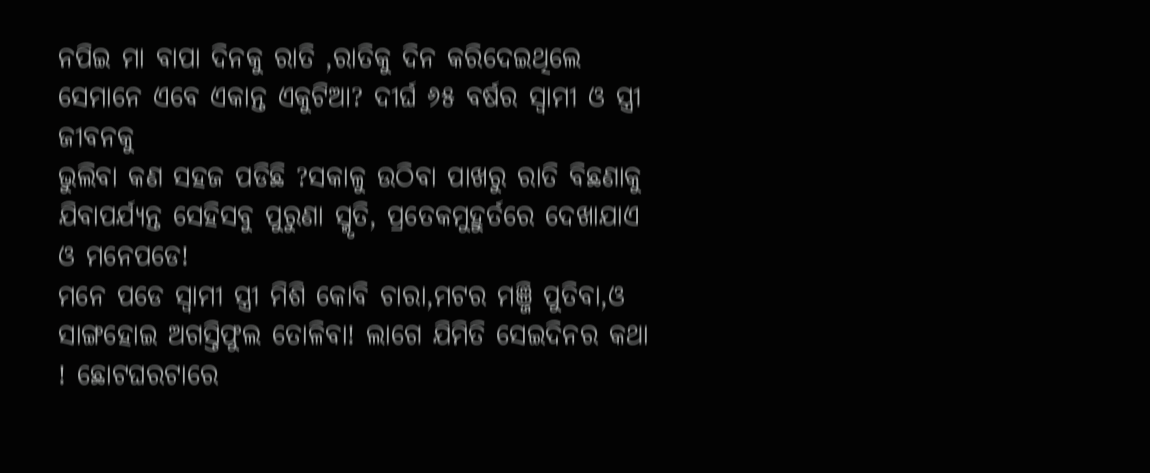ନପିଇ ମା ବାପା ଦିନକୁ ରାତି ,ରାତିକୁ ଦିନ କରିଦେଇଥିଲେ ସେମାନେ ଏବେ ଏକାନ୍ତ ଏକୁଟିଆ? ଦୀର୍ଘ ୬୫ ବର୍ଷର ସ୍ୱାମୀ ଓ ସ୍ତ୍ରୀ ଜୀବନକୁ
ଭୁଲିବା କଣ ସହଜ ପଡିଛି ?ସକାଳୁ ଉଠିବା ପାଖରୁ ରାତି ବିଛଣାକୁ ଯିବାପର୍ଯ୍ୟନ୍ତ ସେହିସବୁ ପୁରୁଣା ସ୍ମୃତି, ପ୍ରତେକମୁହୁର୍ତରେ ଦେଖାଯାଏ ଓ ମନେପଡେ!
ମନେ ପଡେ ସ୍ୱାମୀ ସ୍ତ୍ରୀ ମିଶି କୋବି ଚାରା,ମଟର ମଞ୍ଜି ପୁତିବା,ଓ ସାଙ୍ଗହୋଇ ଅଗସ୍ତିଫୁଲ ତୋଳିବା! ଲାଗେ ଯିମିତି ସେଇଦିନର କଥା ! ଛୋଟଘରଟାରେ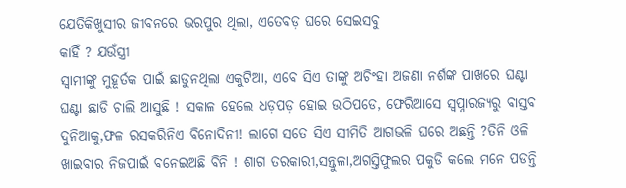ଯେତିକିଖୁସୀର ଜୀବନରେ ଭରପୁର ଥିଲା, ଏତେବଡ଼ ଘରେ ସେଇସବୁ
କାହିଁ ? ଯଉଁସ୍ତ୍ରୀ
ସ୍ୱାମୀଙ୍କୁ ମୁହୂର୍ତକ ପାଇଁ ଛାଡୁନଥିଲା ଏକୁଟିଆ, ଏବେ ସିଏ ତାଙ୍କୁ ଅଚିଂହା ଅଜଣା ନର୍ଶଙ୍କ ପାଖରେ ଘଣ୍ଟା ଘଣ୍ଟା ଛାଡି ଚାଲି ଆସୁଛି ! ସକାଳ ହେଲେ ଧଡ଼ପଡ଼ ହୋଇ ଉଠିପଡେ, ଫେରିଆସେ ସ୍ୱପ୍ନାରଜ୍ୟରୁ ବାସ୍ତବ ଦୁନିଆକୁ,ଫଳ ରସକରିନିଏ ବିନୋଦିନୀ! ଲାଗେ ସତେ ସିଏ ସୀମିତି ଆଗଭଳି ଘରେ ଅଛନ୍ତି ?ତିନି ଓଳି ଖାଇବାର ନିଜପାଇଁ ବନେଇଅଛି ବିନି ! ଶାଗ ତରକାରୀ,ସନ୍ତୁଳା,ଅଗସ୍ତିଫୁଲର ପକୁଡି କଲେ ମନେ ପଡନ୍ତି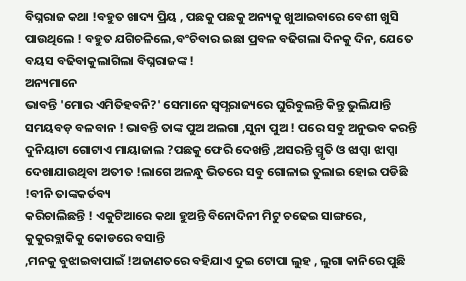ବିଘ୍ନରାଜ କଥା !ବହୁତ ଖାଦ୍ୟ ପ୍ରିୟ , ପଛକୁ ପଛକୁ ଅନ୍ୟକୁ ଖୁଆଇବାରେ ବେଶୀ ଖୁସି ପାଉଥିଲେ ! ବହୁତ ଯଗିଚଳିଲେ,ବଂଚିବାର ଇଛା ପ୍ରବଳ ବଢିଗଲା ଦିନକୁ ଦିନ, ଯେତେ ବୟସ ବଢିବାକୁଲାଗିଲା ବିଘ୍ନରାଜଙ୍କ !
ଅନ୍ୟମାନେ
ଭାବନ୍ତି 'ମୋର ଏମିତିହବନି?' ସେମାନେ ସ୍ଵପ୍ଣରାଜ୍ୟରେ ଘୁରିବୁଲନ୍ତି କିନ୍ତୁ ଭୁଲିଯାନ୍ତି ସମୟବଡ଼ ବଳବାନ ! ଭାବନ୍ତି ତାଙ୍କ ପୁଅ ଅଲଗା ,ସୁନା ପୁଅ ! ପରେ ସବୁ ଅନୁଭବ କରନ୍ତି ଦୁନିୟାଟା ଗୋଟାଏ ମାୟାଜାଲ ?ପଛକୁ ଫେରି ଦେଖନ୍ତି ,ଅସରନ୍ତି ସ୍ମୃତି ଓ ଝାପ୍ସା ଝାପ୍ସା ଦେଖାଯାଉଥିବା ଅତୀତ !ଲାଗେ ଅଳନ୍ଧୁ ଭିତରେ ସବୁ ଗୋଳାଇ ତୁଲାଇ ହୋଇ ପଡିଛି !ବୀନି ତାଙ୍କକର୍ତବ୍ୟ
କରିଚାଲିଛନ୍ତି ! ଏକୁଟିଆରେ କଥା ହୁଅନ୍ତି ବିନୋଦିନୀ ମିଟୁ ଚଢେଇ ସାଙ୍ଗରେ,
କୁକୁରବ୍ଲାକିକୁ କୋଡରେ ବସାନ୍ତି
,ମନକୁ ବୁଝାଇବାପାଇଁ !ଅଜାଣତରେ ବହିଯାଏ ଦୁଇ ଟୋପା ଲୁହ , ଲୁଗା କାନିରେ ପୁଛି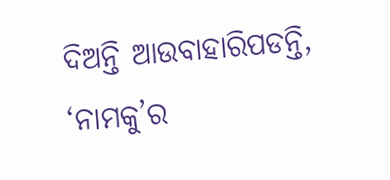ଦିଅନ୍ତି ଆଉବାହାରିପଡନ୍ତି, ‘ନାମକୁ’ର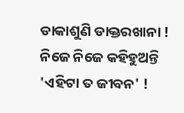ଡାକାଶୁଣି ଡାକ୍ତରଖାନା !
ନିଜେ ନିଜେ କହିହୁଅନ୍ତି 'ଏହିଟା ତ ଜୀବନ' !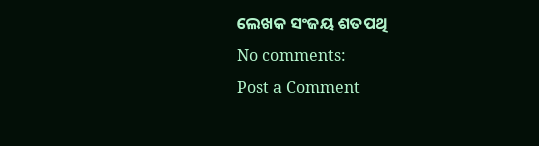ଲେଖକ ସଂଜୟ ଶତପଥି
No comments:
Post a Comment